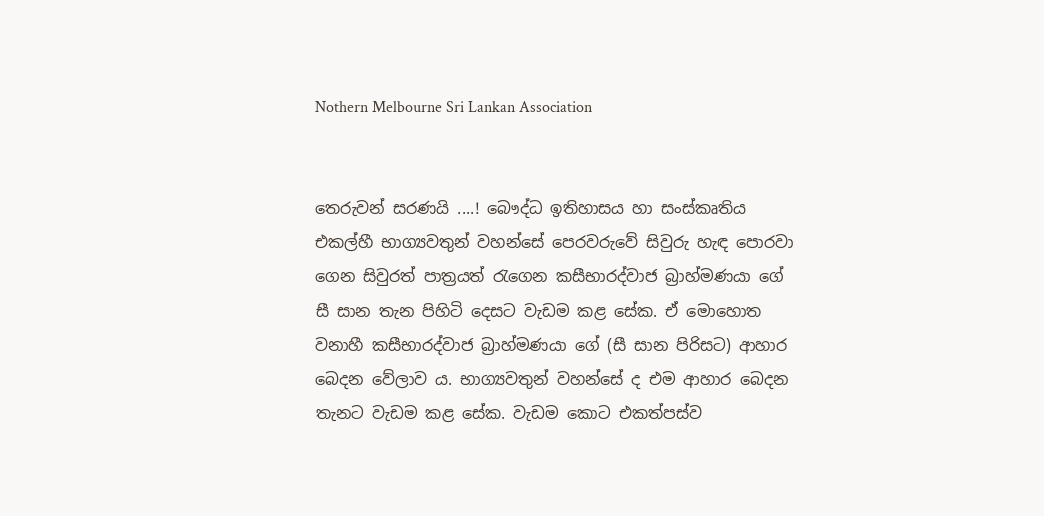Nothern Melbourne Sri Lankan Association


තෙරුවන් සරණයි ....! බෞද්ධ ඉතිහාසය හා සංස්කෘතිය එකල්හී භාග්‍යවතුන් වහන්සේ පෙරවරුවේ සිවුරු හැඳ පොරවා ගෙන සිවුරත් පාත්‍රයත් රැගෙන කසීභාරද්වාජ බ්‍රාහ්මණයා ගේ සී සාන තැන පිහිටි දෙසට වැඩම කළ සේක. ඒ මොහොත වනාහී කසීභාරද්වාජ බ්‍රාහ්මණයා ගේ (සී සාන පිරිසට) ආහාර බෙදන වේලාව ය. භාග්‍යවතුන් වහන්සේ ද එම ආහාර බෙදන තැනට වැඩම කළ සේක. වැඩම කොට එකත්පස්ව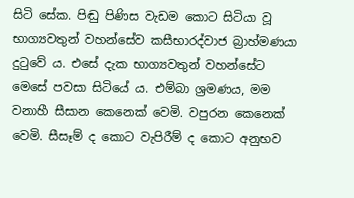සිටි සේක. පිඬු පිණිස වැඩම කොට සිටියා වූ භාග්‍යවතුන් වහන්සේව කසීභාරද්වාජ බ්‍රාහ්මණයා දුටුවේ ය. එසේ දැක භාග්‍යවතුන් වහන්සේට මෙසේ පවසා සිටියේ ය. එම්බා ශ්‍රමණය, මම වනාහී සීසාන කෙනෙක් වෙමි. වපුරන කෙනෙක් වෙමි. සීසෑම් ද කොට වැපිරීම් ද කොට අනුභව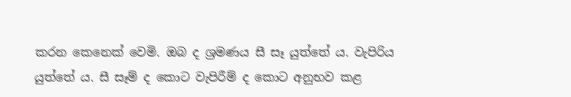කරන කෙනෙක් වෙමි. ඔබ ද ශ්‍රමණය සී සෑ යුත්තේ ය. වැපිරිය යුත්තේ ය. සී සෑම් ද කොට වැපිරීම් ද කොට අනුභව කළ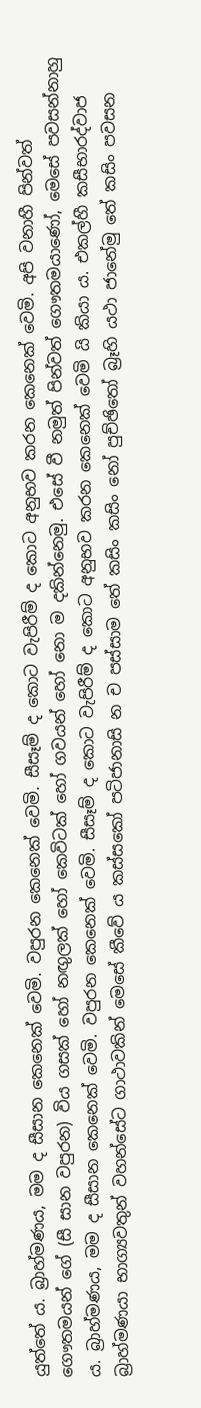යුත්තේ ය. බ්‍රාහ්මණය, මම ද සීසාන කෙනෙක් වෙමි. වපුරන කෙනෙක් වෙමි. සීසෑම් ද කොට වැපිරීම් ද කොට අනුභව කරන කෙනෙක් වෙමි. අපි වනාහී පින්වත් ගෞතමයන් ගේ (සී සාන වපුරන) විය ගසක් හෝ නඟුලක් හෝ කෙවිටක් හෝ ගවයන් හෝ නො ම දකින්නෙමු. එසේ වී නමුත් පින්වත් ගෞතමයාණෝ, මෙසේ පවසන්නාහු ය. බ්‍රාහ්මණය, මම ද සීසාන කෙනෙක් වෙමි. වපුරන කෙනෙක් වෙමි. සීසෑම් ද කොට වැපිරීම් ද කොට අනුභව කරන කෙනෙක් වෙමි යි කියා ය. එකල්හී කසීභාරද්වාජ බ්‍රාහ්මණයා භාග්‍යවතුන් වහන්සේට ගාථාවකින් මෙසේ කීවේ ය කස්සකෝ පටිජානාසි න ච පස්සාම තේ කසිං කසිං නෝ පුච්ඡිතෝ බ්‍රෑහි යථා ජානේමු තේ කසිං පවසන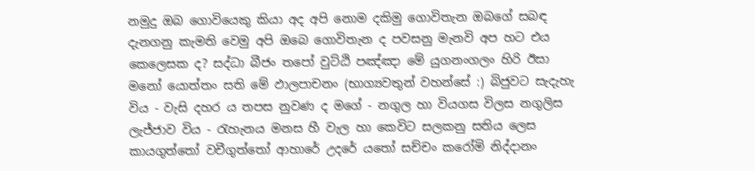නමුදු ඔබ ගොවියෙකු කියා අද අපි නොම දකිමු ගොවිතැන ඔබගේ සබඳ දැනගනු කැමති වෙමු අපි ඔබෙ ගොවිතැන ද පවසනු මැනවි අප හට එය කෙලෙසක ද? සද්ධා බීජං තපෝ වුට්ඨි පඤ්ඤා මේ යුගනංගලං හිරි ඊසා මනෝ යොත්තං සති මේ ඵාලපාචනං (භාග්‍යවතුන් වහන්සේ :) බිජුවට සැදැහැ විය - වැසි දහර ය තපස නුවණ ද මගේ - නගුල හා වියගස විලස නගුලිස ලැජ්ජාව විය - රැහැනය මනස හී වැල හා කෙවිට සලකනු සතිය ලෙස කායගුත්තෝ වචීගුත්තෝ ආහාරේ උදරේ යතෝ සච්චං කරෝමි නිද්දානං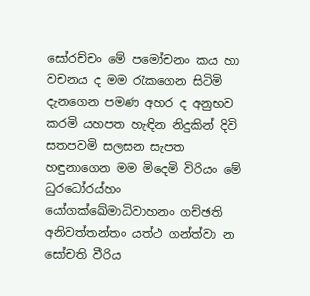සෝරච්චං මේ පමෝචනං කය හා වචනය ද මම රැකගෙන සිටිමි දැනගෙන පමණ අහර ද අනුභව කරමි යහපත හැඳින නිදුකින් දිවි සතපවමි සලසන සැපත හඳුනාගෙන මම මිදෙමි විරියං මේ ධුරධෝරය්හං යෝගක්ඛේමාධිවාහනං ගච්ඡති අනිවත්තන්තං යත්ථ ගන්ත්වා න සෝචති වීරිය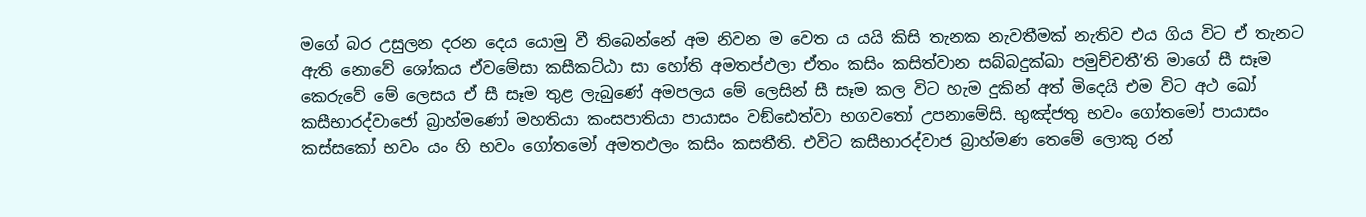මගේ බර උසුලන දරන දෙය යොමු වී තිබෙන්නේ අම නිවන ම වෙත ය යයි කිසි තැනක නැවතීමක් නැතිව එය ගිය විට ඒ තැනට ඇති නොවේ ශෝකය ඒවමේසා කසීකට්ඨා සා හෝති අමතප්ඵලා ඒතං කසිං කසිත්වාන සබ්බදුක්ඛා පමුච්චතී’ති මාගේ සී සෑම කෙරුවේ මේ ලෙසය ඒ සී සෑම තුළ ලැබුණේ අමපලය මේ ලෙසින් සී සෑම කල විට හැම දුකින් අත් මිදෙයි එම විට අථ ඛෝ කසීභාරද්වාජෝ බ්‍රාහ්මණෝ මහතියා කංසපාතියා පායාසං වඞ්ඪෙත්වා භගවතෝ උපනාමේසි. භුඤ්ජතු භවං ගෝතමෝ පායාසං කස්සකෝ භවං යං හි භවං ගෝතමෝ අමතඵලං කසිං කසතීති. එවිට කසීභාරද්වාජ බ්‍රාහ්මණ තෙමේ ලොකු රන්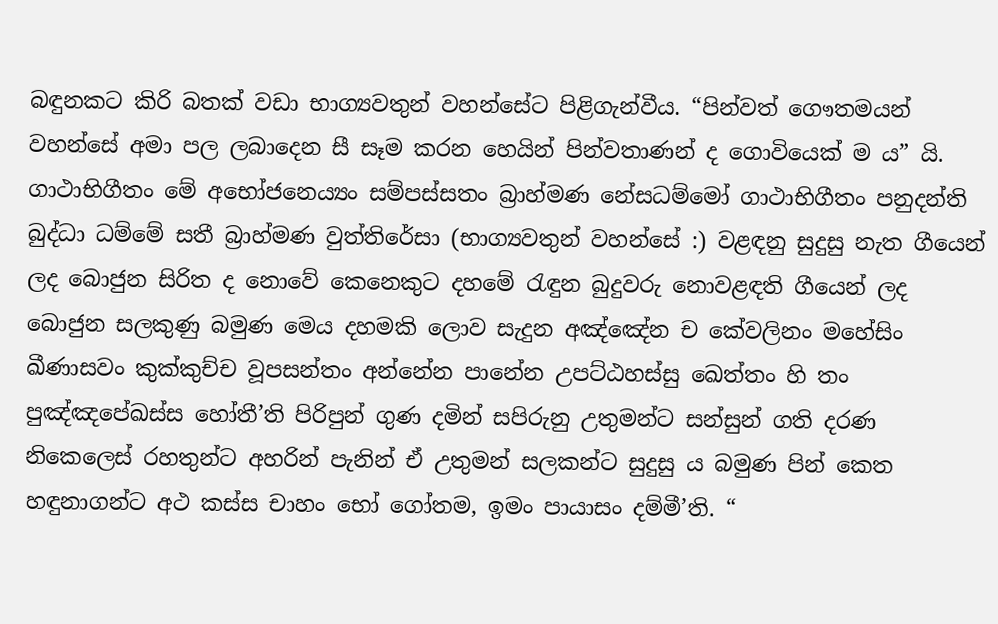බඳුනකට කිරි බතක් වඩා භාග්‍යවතුන් වහන්සේට පිළිගැන්වීය. “පින්වත් ගෞතමයන් වහන්සේ අමා පල ලබාදෙන සී සෑම කරන හෙයින් පින්වතාණන් ද ගොවියෙක් ම ය” යි. ගාථාභිගීතං මේ අභෝජනෙය්‍යං සම්පස්සතං බ්‍රාහ්මණ නේසධම්මෝ ගාථාභිගීතං පනුදන්ති බුද්ධා ධම්මේ සතී බ්‍රාහ්මණ වුත්තිරේසා (භාග්‍යවතුන් වහන්සේ :) වළඳනු සුදුසු නැත ගීයෙන් ලද බොජුන සිරිත ද නොවේ කෙනෙකුට දහමේ රැඳුන බුදුවරු නොවළඳති ගීයෙන් ලද බොජුන සලකුණු බමුණ මෙය දහමකි ලොව සැදුන අඤ්ඤේන ච කේවලිනං මහේසිං ඛීණාසවං කුක්කුච්ච වූපසන්තං අන්නේන පානේන උපට්ඨහස්සු ඛෙත්තං හි තං පුඤ්ඤපේඛස්ස හෝතී’ති පිරිපුන් ගුණ දමින් සපිරුනු උතුමන්ට සන්සුන් ගති දරණ නිකෙලෙස් රහතුන්ට අහරින් පැනින් ඒ උතුමන් සලකන්ට සුදුසු ය බමුණ පින් කෙත හඳුනාගන්ට අථ කස්ස චාහං භෝ ගෝතම, ඉමං පායාසං දම්මී’ති. “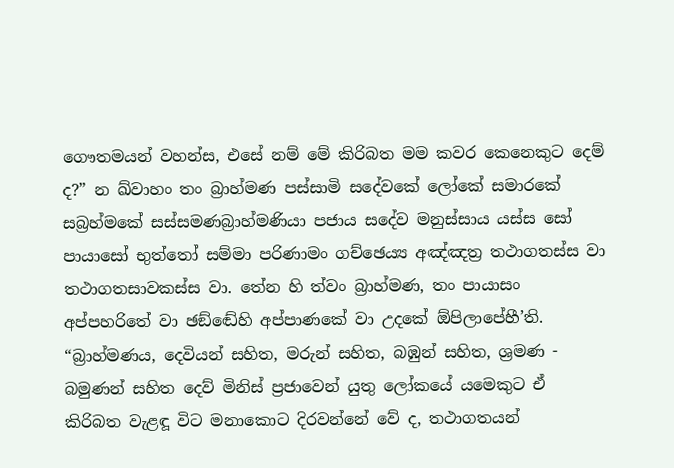ගෞතමයන් වහන්ස, එසේ නම් මේ කිරිබත මම කවර කෙනෙකුට දෙම් ද?” න ඛ්වාහං තං බ්‍රාහ්මණ පස්සාමි සදේවකේ ලෝකේ සමාරකේ සබ්‍රහ්මකේ සස්සමණබ්‍රාහ්මණියා පජාය සදේව මනුස්සාය යස්ස සෝ පායාසෝ භුත්තෝ සම්මා පරිණාමං ගච්ඡෙය්‍ය අඤ්ඤත්‍ර තථාගතස්ස වා තථාගතසාවකස්ස වා. තේන හි ත්වං බ්‍රාහ්මණ, තං පායාසං අප්පහරිතේ වා ඡඞ්ඬේහි අප්පාණකේ වා උදකේ ඕපිලාපේහී’ති. “බ්‍රාහ්මණය, දෙවියන් සහිත, මරුන් සහිත, බඹුන් සහිත, ශ්‍රමණ - බමුණන් සහිත දෙව් මිනිස් ප්‍රජාවෙන් යුතු ලෝකයේ යමෙකුට ඒ කිරිබත වැළඳූ විට මනාකොට දිරවන්නේ වේ ද, තථාගතයන්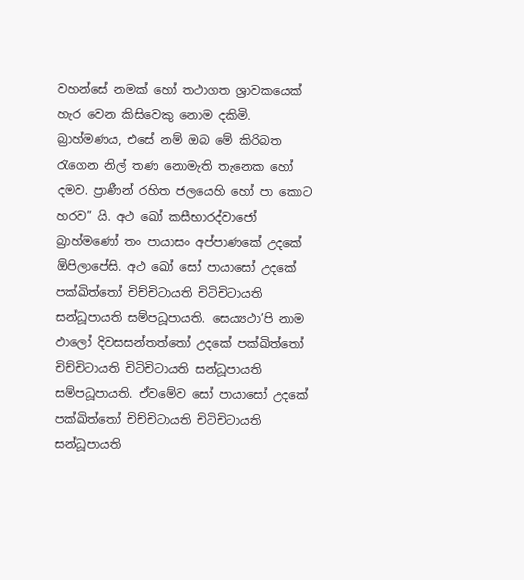වහන්සේ නමක් හෝ තථාගත ශ්‍රාවකයෙක් හැර වෙන කිසිවෙකු නොම දකිමි. බ්‍රාහ්මණය, එසේ නම් ඔබ මේ කිරිබත රැගෙන නිල් තණ නොමැති තැනෙක හෝ දමව. ප්‍රාණීන් රහිත ජලයෙහි හෝ පා කොට හරව” යි. අථ ඛෝ කසීභාරද්වාජෝ බ්‍රාහ්මණෝ තං පායාසං අප්පාණකේ උදකේ ඕපිලාපේසි. අථ ඛෝ සෝ පායාසෝ උදකේ පක්ඛිත්තෝ චිච්චිටායති චිටිචිටායති සන්ධූපායති සම්පධූපායති. සෙය්‍යථා’පි නාම ඵාලෝ දිවසසන්තත්තෝ උදකේ පක්ඛිත්තෝ චිච්චිටායති චිටිචිටායති සන්ධූපායති සම්පධූපායති. ඒවමේව සෝ පායාසෝ උදකේ පක්ඛිත්තෝ චිච්චිටායති චිටිචිටායති සන්ධූපායති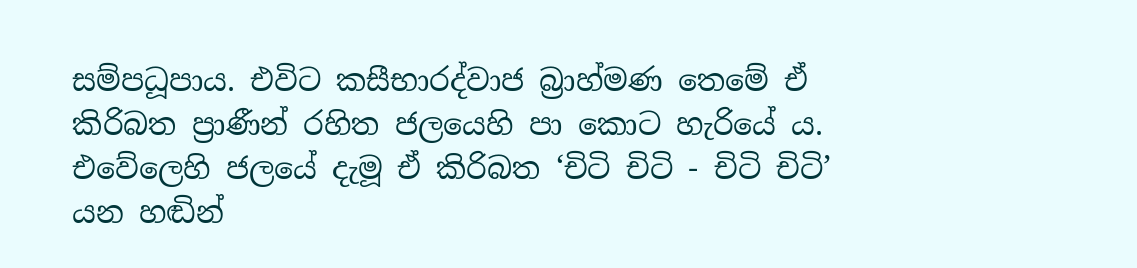සම්පධූපාය. එවිට කසීභාරද්වාජ බ්‍රාහ්මණ තෙමේ ඒ කිරිබත ප්‍රාණීන් රහිත ජලයෙහි පා කොට හැරියේ ය. එවේලෙහි ජලයේ දැමූ ඒ කිරිබත ‘චිටි චිටි - චිටි චිටි’ යන හඬින්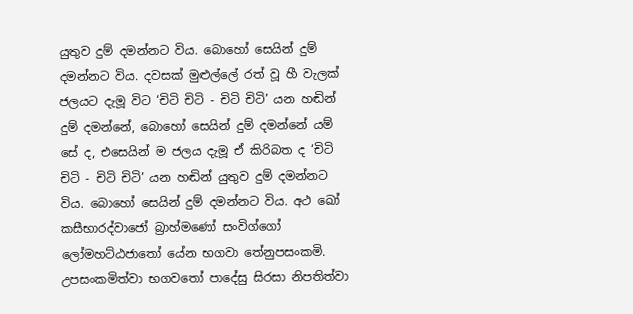යුතුව දුම් දමන්නට විය. බොහෝ සෙයින් දුම් දමන්නට විය. දවසක් මුළුල්ලේ රත් වූ හී වැලක් ජලයට දැමූ විට ‘චිටි චිටි - චිටි චිටි’ යන හඬින් දුම් දමන්නේ, බොහෝ සෙයින් දුම් දමන්නේ යම් සේ ද, එසෙයින් ම ජලය දැමූ ඒ කිරිබත ද ‘චිටි චිටි - චිටි චිටි’ යන හඬින් යුතුව දුම් දමන්නට විය. බොහෝ සෙයින් දුම් දමන්නට විය. අථ ඛෝ කසීභාරද්වාජෝ බ්‍රාහ්මණෝ සංවිග්ගෝ ලෝමහට්ඨජාතෝ යේන භගවා තේනුපසංකමි. උපසංකමිත්වා භගවතෝ පාදේසු සිරසා නිපතිත්වා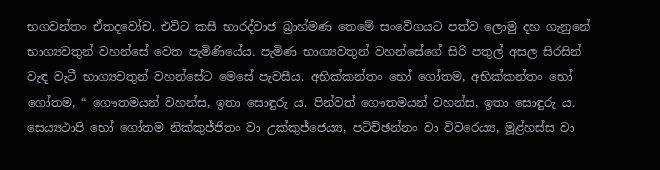භගවන්තං ඒතදවෝච. එවිට කසී භාරද්වාජ බ්‍රාහ්මණ තෙමේ සංවේගයට පත්ව ලොමු දහ ගැනුනේ භාග්‍යවතුන් වහන්සේ වෙත පැමිණියේය. පැමිණ භාග්‍යවතුන් වහන්සේගේ සිරි පතුල් අසල සිරසින් වැඳ වැටී භාග්‍යවතුන් වහන්සේට මෙසේ පැවසීය. අභික්කන්තං භෝ ගෝතම, අභික්කන්තං භෝ ගෝතම, “ ගෞතමයන් වහන්ස, ඉතා සොඳුරු ය. පින්වත් ගෞතමයන් වහන්ස, ඉතා සොඳුරු ය. සෙය්‍යථාපි භෝ ගෝතම නික්කුජ්ජිතං වා උක්කුජ්ජෙය්‍ය, පටිච්ඡන්නං වා විවරෙය්‍ය, මූළ්හස්ස වා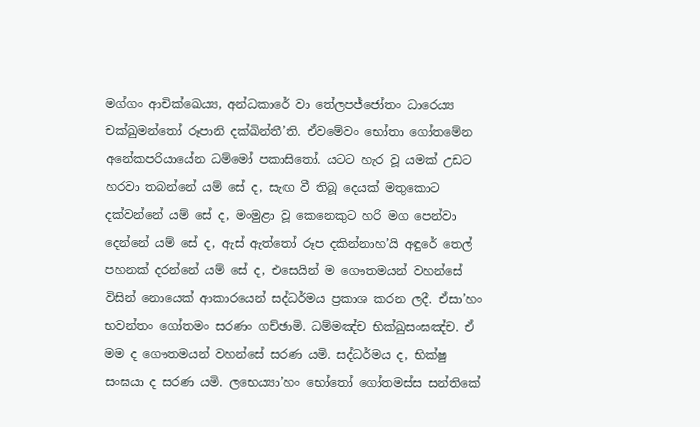මග්ගං ආචික්ඛෙය්‍ය, අන්ධකාරේ වා තේලපජ්ජෝතං ධාරෙය්‍ය චක්ඛුමන්තෝ රූපානි දක්ඛින්තී’ති. ඒවමේවං භෝතා ගෝතමේන අනේකපරියායේන ධම්මෝ පකාසිතෝ. යටට හැර වූ යමක් උඩට හරවා තබන්නේ යම් සේ ද, සැඟ වී තිබූ දෙයක් මතුකොට දක්වන්නේ යම් සේ ද, මංමුළා වූ කෙනෙකුට හරි මග පෙන්වා දෙන්නේ යම් සේ ද, ඇස් ඇත්තෝ රූප දකින්නාහ’යි අඳුරේ තෙල් පහනක් දරන්නේ යම් සේ ද, එසෙයින් ම ගෞතමයන් වහන්සේ විසින් නොයෙක් ආකාරයෙන් සද්ධර්මය ප්‍රකාශ කරන ලදී. ඒසා’හං භවන්තං ගෝතමං සරණං ගච්ඡාමි. ධම්මඤ්ච භික්ඛුසංඝඤ්ච. ඒ මම ද ගෞතමයන් වහන්සේ සරණ යමි. සද්ධර්මය ද, භික්ෂු සංඝයා ද සරණ යමි. ලභෙය්‍යා’හං භෝතෝ ගෝතමස්ස සන්තිකේ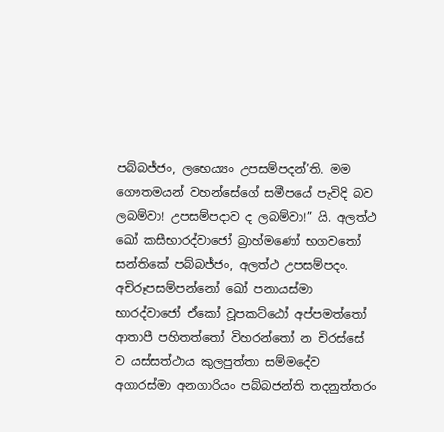පබ්බජ්ජං, ලභෙය්‍යං උපසම්පදන්’ති. මම ගෞතමයන් වහන්සේගේ සමීපයේ පැවිදි බව ලබම්වා! උපසම්පදාව ද ලබම්වා!” යි. අලත්ථ ඛෝ කසීභාරද්වාජෝ බ්‍රාහ්මණෝ භගවතෝ සන්තිකේ පබ්බජ්ජං, අලත්ථ උපසම්පදං. අචිරූපසම්පන්නෝ ඛෝ පනායස්මා භාරද්වාජෝ ඒකෝ වූපකට්ඨෝ අප්පමත්තෝ ආතාපී පහිතත්තෝ විහරන්තෝ න චිරස්සේ ව යස්සත්ථාය කුලපුත්තා සම්මදේව අගාරස්මා අනගාරියං පබ්බජන්ති තදනුත්තරං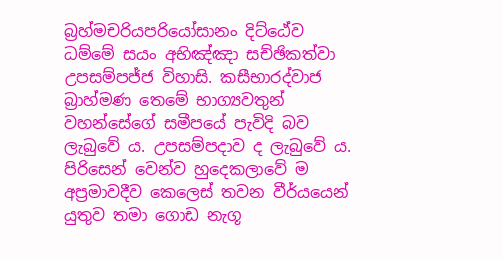බ්‍රහ්මචරියපරියෝසානං දිට්ඨේව ධම්මේ සයං අභිඤ්ඤා සච්ඡිකත්වා උපසම්පජ්ජ විහාසි. කසීභාරද්වාජ බ්‍රාහ්මණ තෙමේ භාග්‍යවතුන් වහන්සේගේ සමීපයේ පැවිදි බව ලැබුවේ ය. උපසම්පදාව ද ලැබුවේ ය. පිරිසෙන් වෙන්ව හුදෙකලාවේ ම අප්‍රමාවදීව කෙලෙස් තවන වීර්යයෙන් යුතුව තමා ගොඩ නැගූ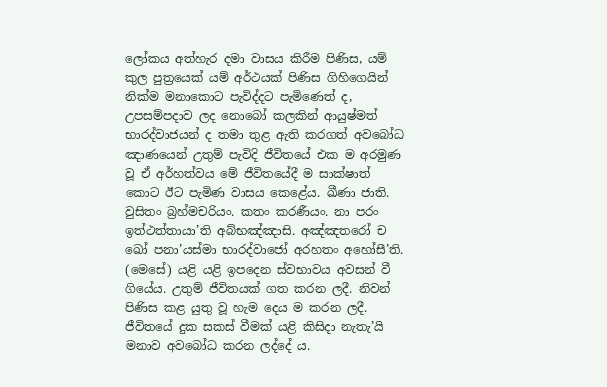ලෝකය අත්හැර දමා වාසය කිරීම පිණිස, යම් කුල පුත්‍රයෙක් යම් අර්ථයක් පිණිස ගිහිගෙයින් නික්ම මනාකොට පැවිද්දට පැමිණෙත් ද, උපසම්පදාව ලද නොබෝ කලකින් ආයුෂ්මත් භාරද්වාජයන් ද තමා තුළ ඇති කරගත් අවබෝධ ඤාණයෙන් උතුම් පැවිදි ජීවිතයේ එක ම අරමුණ වූ ඒ අර්හත්වය මේ ජීවිතයේදී ම සාක්ෂාත් කොට ඊට පැමිණ වාසය කෙළේය. ඛීණා ජාති. වුසිතං බ්‍රහ්මචරියං. කතං කරණීයං. නා පරං ඉත්ථත්තායා’ති අබ්භඤ්ඤාසි. අඤ්ඤතරෝ ච ඛෝ පනා’යස්මා භාරද්වාජෝ අරහතං අහෝසී’ති. (මෙසේ) යළි යළි ඉපදෙන ස්වභාවය අවසන් වී ගියේය. උතුම් ජීවිතයක් ගත කරන ලදී. නිවන් පිණිස කළ යුතු වූ හැම දෙය ම කරන ලදී. ජීවිතයේ දුක සකස් වීමක් යළි කිසිදා නැතැ’යි මනාව අවබෝධ කරන ලද්දේ ය.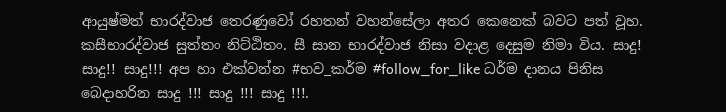ආයුෂ්මත් භාරද්වාජ තෙරණුවෝ රහතන් වහන්සේලා අතර කෙනෙක් බවට පත් වූහ. කසීභාරද්වාජ සුත්තං නිට්ඨිතං. සී සාන භාරද්වාජ නිසා වදාළ දෙසුම නිමා විය. සාදු! සාදු!! සාදු!!! අප හා එක්වන්න #භව_කර්ම #follow_for_like ධර්ම දානය පිනිස බෙදාහරින සාදු !!! සාදු !!! සාදු !!!.